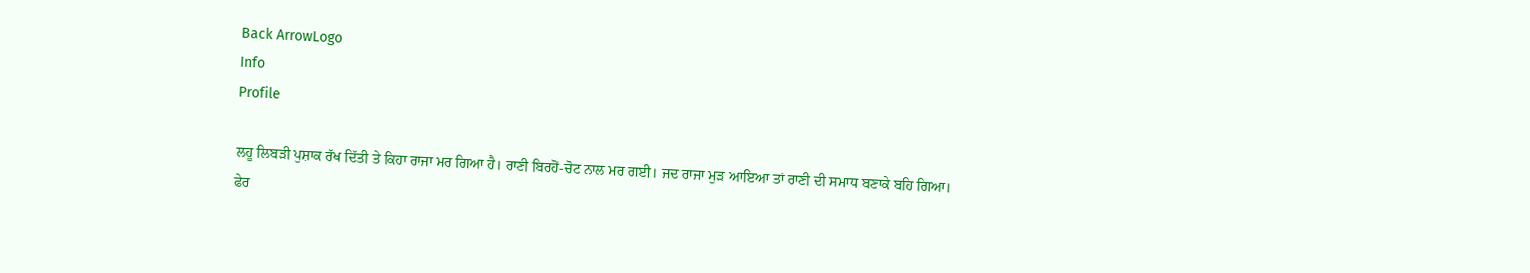Back ArrowLogo
Info
Profile

ਲਹੂ ਲਿਬੜੀ ਪੁਸ਼ਾਕ ਰੱਖ ਦਿੱਤੀ ਤੇ ਕਿਹਾ ਰਾਜਾ ਮਰ ਗਿਆ ਹੈ। ਰਾਣੀ ਬਿਰਹੋਂ-ਚੋਟ ਨਾਲ ਮਰ ਗਈ। ਜਦ ਰਾਜਾ ਮੁੜ ਆਇਆ ਤਾਂ ਰਾਣੀ ਦੀ ਸਮਾਧ ਬਣਾਕੇ ਬਹਿ ਗਿਆ। ਫੇਰ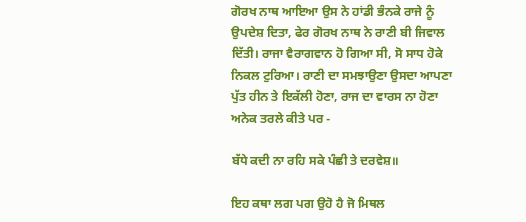ਗੋਰਖ ਨਾਥ ਆਇਆ ਉਸ ਨੇ ਹਾਂਡੀ ਭੰਨਕੇ ਰਾਜੇ ਨੂੰ ਉਪਦੇਸ਼ ਦਿਤਾ, ਫੇਰ ਗੋਰਖ ਨਾਥ ਨੇ ਰਾਣੀ ਬੀ ਜਿਵਾਲ ਦਿੱਤੀ। ਰਾਜਾ ਵੈਰਾਗਵਾਨ ਹੋ ਗਿਆ ਸੀ, ਸੋ ਸਾਧ ਹੋਕੇ ਨਿਕਲ ਟੁਰਿਆ। ਰਾਣੀ ਦਾ ਸਮਝਾਉਣਾ ਉਸਦਾ ਆਪਣਾ ਪੁੱਤ ਹੀਨ ਤੇ ਇਕੱਲੀ ਹੋਣਾ, ਰਾਜ ਦਾ ਵਾਰਸ ਨਾ ਹੋਣਾ ਅਨੇਕ ਤਰਲੇ ਕੀਤੇ ਪਰ -

ਬੱਧੇ ਕਦੀ ਨਾ ਰਹਿ ਸਕੇ ਪੰਛੀ ਤੇ ਦਰਵੇਸ਼॥

ਇਹ ਕਥਾ ਲਗ ਪਗ ਉਹੋ ਹੈ ਜੋ ਮਿਥਲ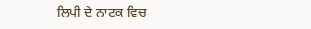ਲਿਪੀ ਦੇ ਨਾਟਕ ਵਿਚ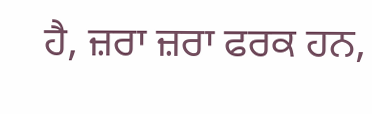ਹੈ, ਜ਼ਰਾ ਜ਼ਰਾ ਫਰਕ ਹਨ,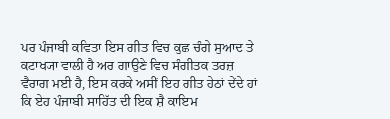ਪਰ ਪੰਜਾਬੀ ਕਵਿਤਾ ਇਸ ਗੀਤ ਵਿਚ ਕੁਛ ਚੰਗੇ ਸੁਆਦ ਤੇ ਕਟਾਖ੍ਯਾ ਵਾਲੀ ਹੈ ਅਰ ਗਾਉਣੇ ਵਿਚ ਸੰਗੀਤਕ ਤਰਜ਼ ਵੈਰਾਗ ਮਈ ਹੈ, ਇਸ ਕਰਕੇ ਅਸੀਂ ਇਹ ਗੀਤ ਹੇਠਾਂ ਦੇਂਦੇ ਹਾਂ ਕਿ ਏਹ ਪੰਜਾਬੀ ਸਾਹਿੱਤ ਦੀ ਇਕ ਸ਼ੈ ਕਾਇਮ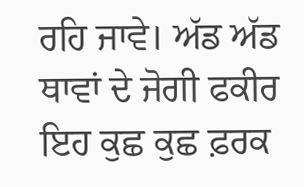ਰਹਿ ਜਾਵੇ। ਅੱਡ ਅੱਡ ਥਾਵਾਂ ਦੇ ਜੋਗੀ ਫਕੀਰ ਇਹ ਕੁਛ ਕੁਛ ਫ਼ਰਕ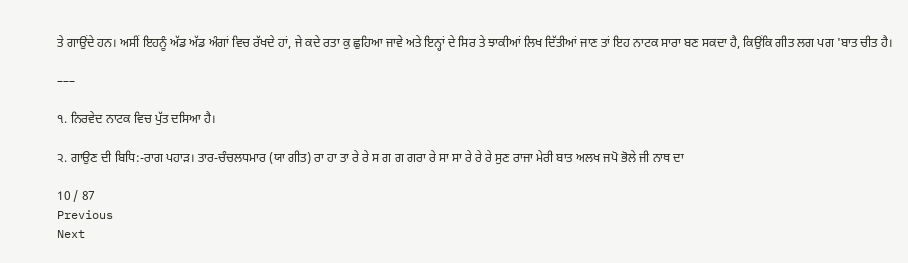ਤੇ ਗਾਉਂਦੇ ਹਨ। ਅਸੀਂ ਇਹਨੂੰ ਅੱਡ ਅੱਡ ਅੰਗਾਂ ਵਿਚ ਰੱਖਦੇ ਹਾਂ, ਜੇ ਕਦੇ ਰਤਾ ਕੁ ਛੁਹਿਆ ਜਾਵੇ ਅਤੇ ਇਨ੍ਹਾਂ ਦੇ ਸਿਰ ਤੇ ਝਾਕੀਆਂ ਲਿਖ ਦਿੱਤੀਆਂ ਜਾਣ ਤਾਂ ਇਹ ਨਾਟਕ ਸਾਰਾ ਬਣ ਸਕਦਾ ਹੈ, ਕਿਉਂਕਿ ਗੀਤ ਲਗ ਪਗ 'ਬਾਤ ਚੀਤ ਹੈ।

–––

੧. ਨਿਰਵੇਦ ਨਾਟਕ ਵਿਚ ਪੁੱਤ ਦਸਿਆ ਹੈ।

੨. ਗਾਉਣ ਦੀ ਬਿਧਿ:-ਰਾਗ ਪਹਾੜ। ਤਾਰ-ਚੰਚਲਧਮਾਰ (ਯਾ ਗੀਤ) ਰਾ ਹਾ ਤਾ ਰੇ ਰੇ ਸ ਗ ਗ ਗਰਾ ਰੇ ਸਾ ਸਾ ਰੇ ਰੇ ਰੇ ਸੁਣ ਰਾਜਾ ਮੇਰੀ ਬਾਤ ਅਲਖ ਜਪੋ ਭੋਲੇ ਜੀ ਨਾਥ ਦਾ

10 / 87
Previous
Next